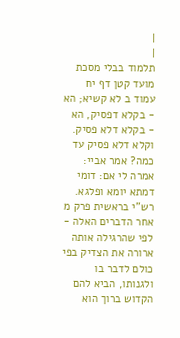|
|
תלמוד בבלי מסכת מועד קטן דף יח עמוד ב לא קשיא; הא - בקלא דפסיק, הא - בקלא דלא פסיק. וקלא דלא פסיק עד כמה? אמר אביי: אמרה לי אם: דומי דמתא יומא ופלגא. רש"י בראשית פרק מ אחר הדברים האלה - לפי שהרגילה אותה ארורה את הצדיק בפי כולם לדבר בו ולגנותו, הביא להם הקדוש ברוך הוא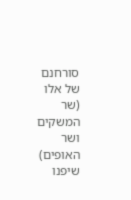סורחנם של אלו (שר המשקים ושר האופים) שיפנו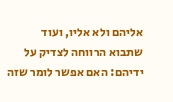אליהם ולא אליו, ועוד שתבוא הרווחה לצדיק על ידיהם: האם אפשר לומר שזה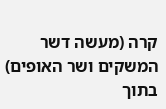קרה (מעשה דשר המשקים ושר האופים) בתוך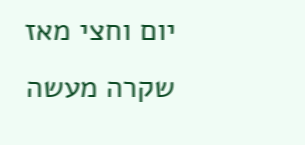יום וחצי מאז שקרה מעשה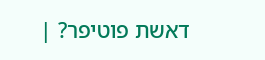דאשת פוטיפר? |